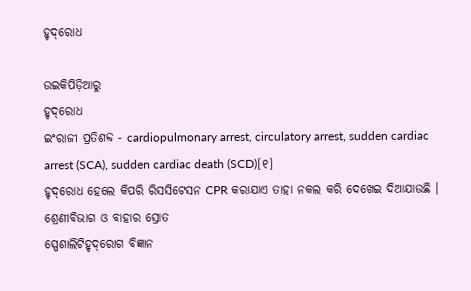ହୃଦ୍‌ରୋଧ

ଉଇକିପିଡ଼ିଆ‌ରୁ
ହୃଦ୍‌ରୋଧ
ଇଂରାଜୀ ପ୍ରତିଶବ୍ଦ - cardiopulmonary arrest, circulatory arrest, sudden cardiac arrest (SCA), sudden cardiac death (SCD)[୧]
ହୃଦ୍‌ରୋଧ ହେଲେ କିପରି ରିସସିଟେସନ CPR କରାଯାଏ ତାହା ନ‌କଲ କରି ଦେଖେଇ ଦିଆଯାଉଛି ।
ଶ୍ରେଣୀବିଭାଗ ଓ ବାହାର ସ୍ରୋତ
ସ୍ପେଶାଲିଟିହୃଦ୍‌ରୋଗ ବିଜ୍ଞାନ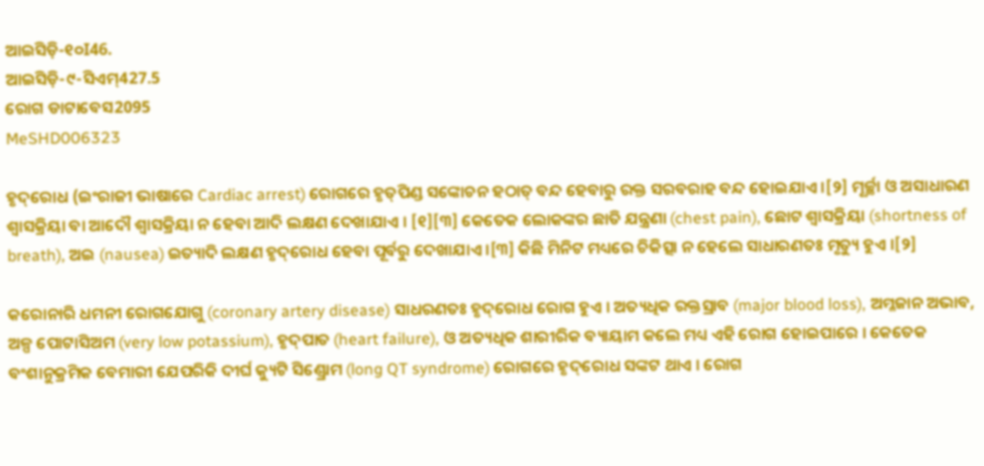ଆଇସିଡ଼ି-୧୦I46.
ଆଇସିଡ଼ି-୯-ସିଏମ୍427.5
ରୋଗ ଡାଟାବେସ2095
MeSHD006323

ହୃଦ୍‌ରୋଧ (ଇଂରାଜୀ ଭାଷାରେ Cardiac arrest) ରୋଗରେ ହୃତ୍‌ପିଣ୍ଡ ସଙ୍କୋଚନ ହଠାତ୍ ବନ୍ଦ ହେବାରୁ ରକ୍ତ ସରବରାହ ବନ୍ଦ ହୋଇଯାଏ ।[୨] ମୂର୍ଚ୍ଛା ଓ ଅସାଧାରଣ ଶ୍ୱାସକ୍ରିୟା ବା ଆଦୌ ଶ୍ୱାସକ୍ରିୟା ନ ହେବା ଆଦି ଲକ୍ଷଣ ଦେଖାଯାଏ । [୧][୩] କେତେକ ଲୋକଙ୍କର ଛାତି ଯନ୍ତ୍ରଣା (chest pain), ଛୋଟ ଶ୍ୱାସକ୍ରିୟା (shortness of breath), ଅଇ (nausea) ଇତ୍ୟାଦି ଲକ୍ଷଣ ହୃଦ୍‌ରୋଧ ହେବା ପୂର୍ବରୁ ଦେଖାଯାଏ ।[୩] କିଛି ମିନିଟ ମଧ୍ୟରେ ଚିକିତ୍ସା ନ ହେଲେ ସାଧାରଣତଃ ମୃତ୍ୟୁ ହୁଏ ।[୨]

କରୋନାରି ଧମନୀ ରୋଗ‌ଯୋଗୁ (coronary artery disease) ସାଧରଣତଃ ହୃଦ୍‌ରୋଧ ରୋଗ ହୁଏ । ଅତ୍ୟଧିକ ରକ୍ତସ୍ରାବ (major blood loss), ଅମ୍ଳଜାନ ଅଭାବ, ଅଳ୍ପ ପୋଟାସିଅମ (very low potassium), ହୃଦ୍‌ପାତ (heart failure), ଓ ଅତ୍ୟଧିକ ଶାରୀରିକ ବ୍ୟାୟାମ କଲେ ମଧ୍ୟ ଏହି ରୋଗ ହୋଇପାରେ । କେତେକ ବଂଶାନୁକ୍ରମିକ ବେମାରୀ ଯେପରିକି ଦୀର୍ଘ କ୍ୟୁଟି ସିଣ୍ଡ୍ରୋମ (long QT syndrome) ରୋଗରେ ହୃଦ୍‌ରୋଧ ସଙ୍କଟ ଥାଏ । ରୋଗ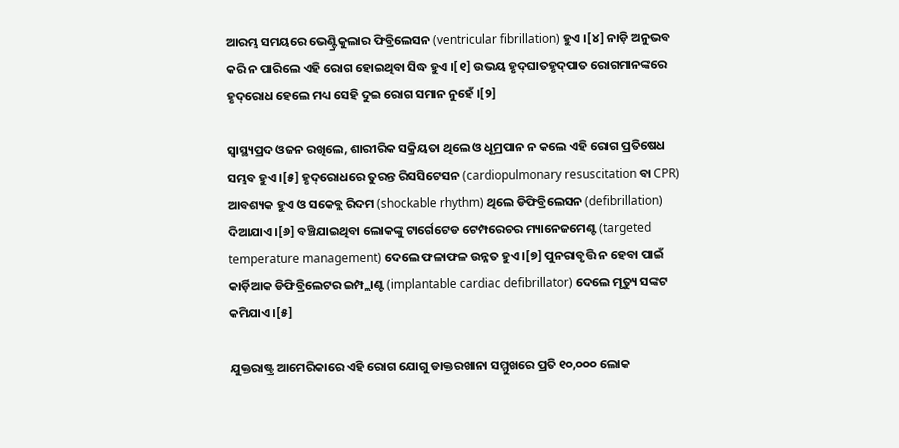ଆରମ୍ଭ ସମୟରେ ଭେଣ୍ଟ୍ରିକୁଲାର ଫିବ୍ରିଲେସନ (ventricular fibrillation) ହୁଏ ।[୪] ନାଡ଼ି ଅନୁଭବ କରି ନ ପାରିଲେ ଏହି ରୋଗ ହୋଇଥିବା ସିଦ୍ଧ ହୁଏ ।[୧] ଉଭୟ ହୃଦ୍‌ଘାତହୃଦ୍‌ପାତ ରୋଗମାନଙ୍କରେ ହୃଦ୍‌ରୋଧ ହେଲେ ମଧ୍ୟ ସେହି ଦୁଇ ରୋଗ ସମାନ ନୁହେଁ ।[୨]

ସ୍ୱାସ୍ଥ୍ୟପ୍ରଦ ଓଜନ ରଖିଲେ, ଶାରୀରିକ ସକ୍ରିୟତା ଥିଲେ ଓ ଧୂମ୍ରପାନ ନ କଲେ ଏହି ରୋଗ ପ୍ରତିଷେଧ ସମ୍ଭବ ହୁଏ ।[୫] ହୃଦ୍‌ରୋଧରେ ତୁରନ୍ତ ରିସସିଟେସନ (cardiopulmonary resuscitation ବା CPR) ଆବଶ୍ୟକ ହୁଏ ଓ ସକେବ୍ଲ ରିଦମ (shockable rhythm) ଥିଲେ ଡିଫିବ୍ରିଲେସନ (defibrillation) ଦିଆଯାଏ ।[୬] ବଞ୍ଚିଯାଇଥିବା ଲୋକଙ୍କୁ ଟାର୍ଗେଟେଡ ଟେମ୍ପରେଚର ମ୍ୟାନେଜମେଣ୍ଟ (targeted temperature management) ଦେଲେ ଫଳାଫଳ ଉନ୍ନତ ହୁଏ ।[୭] ପୁନରାବୃତ୍ତି ନ ହେବା ପାଇଁ କାର୍ଡ଼ିଆକ ଡିଫିବ୍ରିଲେଟର ଇମ୍ପ୍ଲାଣ୍ଟ (implantable cardiac defibrillator) ଦେଲେ ମୃତ୍ୟୁ ସଙ୍କଟ କମିଯାଏ ।[୫]

ଯୁକ୍ତରାଷ୍ଟ୍ର ଆମେରିକାରେ ଏହି ରୋଗ ଯୋଗୁ ଡାକ୍ତରଖାନା ସମ୍ମୁଖରେ ପ୍ରତି ୧୦,୦୦୦ ଲୋକ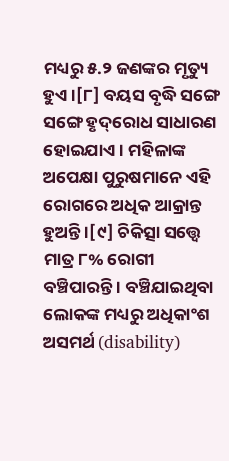ମଧ୍ୟରୁ ୫.୨ ଜଣଙ୍କର ମୃତ୍ୟୁ ହୁଏ ।[୮] ବୟସ ବୃଦ୍ଧି ସଙ୍ଗେ ସଙ୍ଗେ ହୃଦ୍‌ରୋଧ ସାଧାରଣ ହୋଇଯାଏ । ମହିଳାଙ୍କ ଅପେକ୍ଷା ପୁରୁଷମାନେ ଏହି ରୋଗରେ ଅଧିକ ଆକ୍ରାନ୍ତ ହୁଅନ୍ତି ।[୯] ଚିକିତ୍ସା ସତ୍ତ୍ୱେ ମାତ୍ର ୮% ରୋଗୀ ବଞ୍ଚିପାରନ୍ତି । ବଞ୍ଚିଯାଇଥିବା ଲୋକଙ୍କ ମଧ୍ୟରୁ ଅଧିକାଂଶ ଅସମର୍ଥ (disability)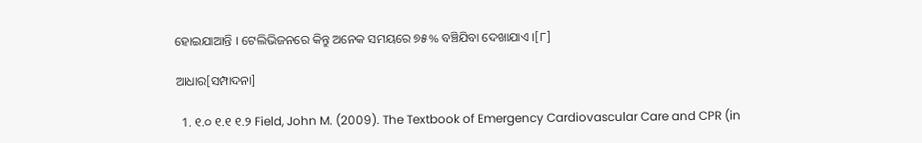ହୋଇଯାଆନ୍ତି । ଟେଲିଭିଜନରେ କିନ୍ତୁ ଅନେକ ସମୟରେ ୭୫% ବଞ୍ଚିଯିବା ଦେଖାଯାଏ ।[୮]

ଆଧାର[ସମ୍ପାଦନା]

  1. ୧.୦ ୧.୧ ୧.୨ Field, John M. (2009). The Textbook of Emergency Cardiovascular Care and CPR (in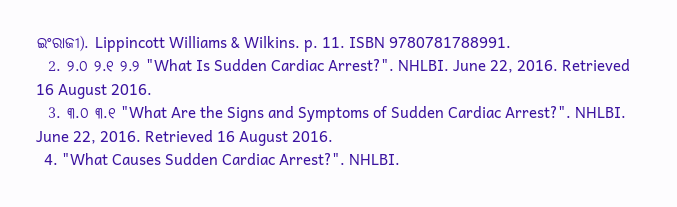ଇଂରାଜୀ). Lippincott Williams & Wilkins. p. 11. ISBN 9780781788991.
  2. ୨.୦ ୨.୧ ୨.୨ "What Is Sudden Cardiac Arrest?". NHLBI. June 22, 2016. Retrieved 16 August 2016.
  3. ୩.୦ ୩.୧ "What Are the Signs and Symptoms of Sudden Cardiac Arrest?". NHLBI. June 22, 2016. Retrieved 16 August 2016.
  4. "What Causes Sudden Cardiac Arrest?". NHLBI.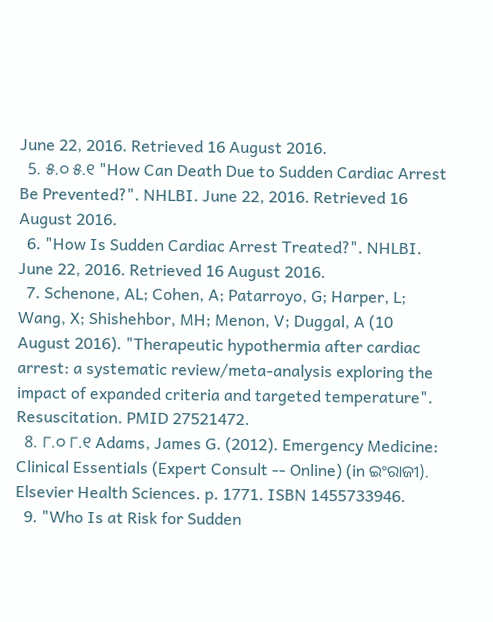June 22, 2016. Retrieved 16 August 2016.
  5. ୫.୦ ୫.୧ "How Can Death Due to Sudden Cardiac Arrest Be Prevented?". NHLBI. June 22, 2016. Retrieved 16 August 2016.
  6. "How Is Sudden Cardiac Arrest Treated?". NHLBI. June 22, 2016. Retrieved 16 August 2016.
  7. Schenone, AL; Cohen, A; Patarroyo, G; Harper, L; Wang, X; Shishehbor, MH; Menon, V; Duggal, A (10 August 2016). "Therapeutic hypothermia after cardiac arrest: a systematic review/meta-analysis exploring the impact of expanded criteria and targeted temperature". Resuscitation. PMID 27521472.
  8. ୮.୦ ୮.୧ Adams, James G. (2012). Emergency Medicine: Clinical Essentials (Expert Consult -- Online) (in ଇଂରାଜୀ). Elsevier Health Sciences. p. 1771. ISBN 1455733946.
  9. "Who Is at Risk for Sudden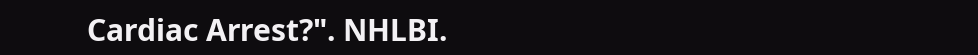Cardiac Arrest?". NHLBI.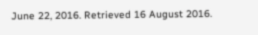June 22, 2016. Retrieved 16 August 2016.